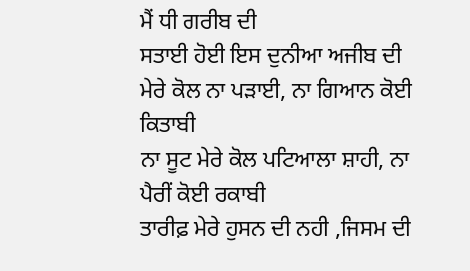ਮੈਂ ਧੀ ਗਰੀਬ ਦੀ
ਸਤਾਈ ਹੋਈ ਇਸ ਦੁਨੀਆ ਅਜੀਬ ਦੀ
ਮੇਰੇ ਕੋਲ ਨਾ ਪੜਾਈ, ਨਾ ਗਿਆਨ ਕੋਈ ਕਿਤਾਬੀ
ਨਾ ਸੂਟ ਮੇਰੇ ਕੋਲ ਪਟਿਆਲਾ ਸ਼ਾਹੀ, ਨਾ ਪੈਰੀਂ ਕੋਈ ਰਕਾਬੀ
ਤਾਰੀਫ਼ ਮੇਰੇ ਹੁਸਨ ਦੀ ਨਹੀ ,ਜਿਸਮ ਦੀ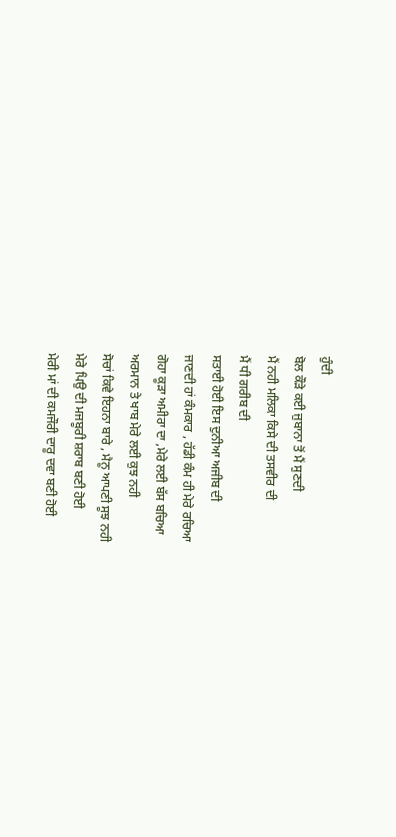ਹੁੰਦੀ
ਬੋਲ ਕੌੜੇ ਕਈ ਜੁਬਾਨਾ ਤੋਂ ਮੈਂ ਸੁਣਦੀ
ਮੈਂ ਨਹੀ ਮਲਿਕਾ ਕਿਸੇ ਦੀ ਤਸਵੀਰ ਦੀ
ਮੈਂ ਧੀ ਗਰੀਬ ਦੀ
ਸਤਾਈ ਹੋਈ ਇਸ ਦੁਨੀਆ ਅਜੀਬ ਦੀ
ਜਾਣਦੀ ਹਾਂ ਕੰਮਕਾਰ , ਹੱਡੀ ਕੰਮ ਹੀ ਮੇਰੇ ਰਚਿਆ
ਗੋਹਾ ਕੂੜਾ ਅਮੀਰਾ ਦਾ ,ਮੇਰੇ ਲਈ ਬੱਸ ਬਚਿਆ
ਅਰਮਾਨ ਤੇ ਖਾਬ ਮੇਰੇ ਲਈ ਕੁਝ ਨਹੀ
ਸੋਚਾਂ ਕਿਵੇ ਇਹਨਾ ਬਾਰੇ , ਮੈਨੂ ਆਪਣੀ ਸੂਝ ਨਹੀ
ਮੇਰੇ ਪਿਉ ਦੀ ਮਜਬੂਰੀ ਸ਼ਰਾਬ ਬਣੀ ਹੋਈ
ਮੇਰੀ ਮਾਂ ਦੀ ਕਮਜੌਰੀ ਦਾਰੂ ਦਵਾ ਬਣੀ ਹੋਈ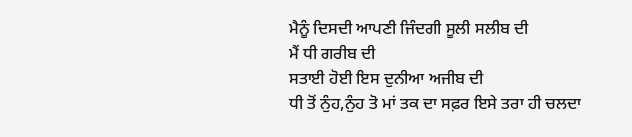ਮੈਨੂੰ ਦਿਸਦੀ ਆਪਣੀ ਜਿੰਦਗੀ ਸੂਲੀ ਸਲੀਬ ਦੀ
ਮੈਂ ਧੀ ਗਰੀਬ ਦੀ
ਸਤਾਈ ਹੋਈ ਇਸ ਦੁਨੀਆ ਅਜੀਬ ਦੀ
ਧੀ ਤੋਂ ਨੁੰਹ,ਨੁੰਹ ਤੋ ਮਾਂ ਤਕ ਦਾ ਸਫ਼ਰ ਇਸੇ ਤਰਾ ਹੀ ਚਲਦਾ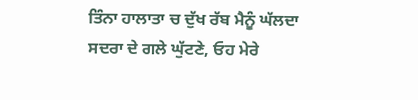ਤਿੰਨਾ ਹਾਲਾਤਾ ਚ ਦੁੱਖ ਰੱਬ ਮੈਨੂੰ ਘੱਲਦਾ
ਸਦਰਾ ਦੇ ਗਲੇ ਘੁੱਟਣੇ, ਓਹ ਮੇਰੇ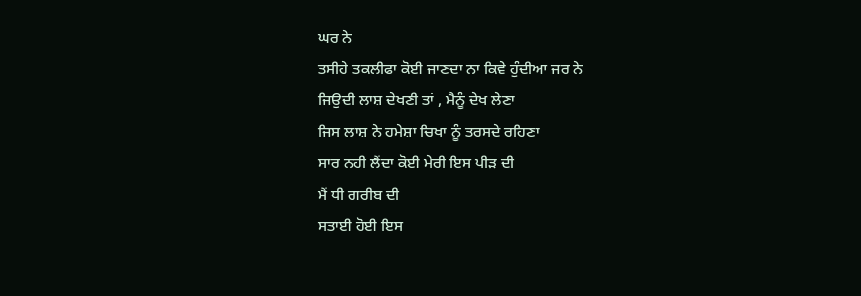ਘਰ ਨੇ
ਤਸੀਹੇ ਤਕਲੀਫਾ ਕੋਈ ਜਾਣਦਾ ਨਾ ਕਿਵੇ ਹੁੰਦੀਆ ਜਰ ਨੇ
ਜਿਉਦੀ ਲਾਸ਼ ਦੇਖਣੀ ਤਾਂ , ਮੈਨੂੰ ਦੇਖ ਲੇਣਾ
ਜਿਸ ਲਾਸ਼ ਨੇ ਹਮੇਸ਼ਾ ਚਿਖਾ ਨੂੰ ਤਰਸਦੇ ਰਹਿਣਾ
ਸਾਰ ਨਹੀ ਲੈਂਦਾ ਕੋਈ ਮੇਰੀ ਇਸ ਪੀੜ ਦੀ
ਮੈਂ ਧੀ ਗਰੀਬ ਦੀ
ਸਤਾਈ ਹੋਈ ਇਸ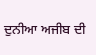ਦੁਨੀਆ ਅਜੀਬ ਦੀ